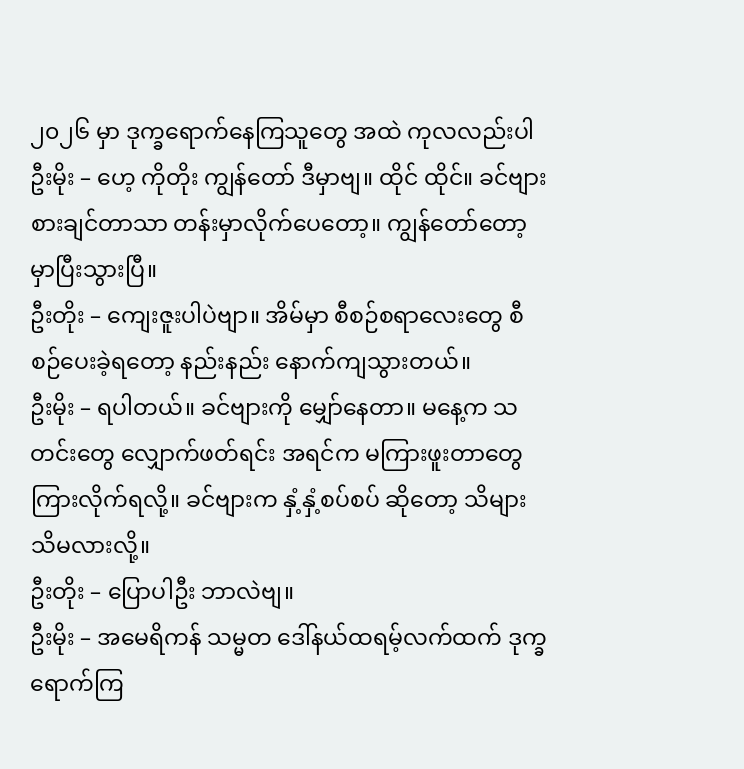၂၀၂၆ မှာ ဒုက္ခရောက်နေကြသူတွေ အထဲ ကုလလည်းပါ
ဦးမိုး – ဟေ့ ကိုတိုး ကျွန်တော် ဒီမှာဗျ။ ထိုင် ထိုင်။ ခင်ဗျား စားချင်တာသာ တန်းမှာလိုက်ပေတော့။ ကျွန်တော်တော့ မှာပြီးသွားပြီ။
ဦးတိုး – ကျေးဇူးပါပဲဗျာ။ အိမ်မှာ စီစဉ်စရာလေးတွေ စီစဉ်ပေးခဲ့ရတော့ နည်းနည်း နောက်ကျသွားတယ်။
ဦးမိုး – ရပါတယ်။ ခင်ဗျားကို မျှော်နေတာ။ မနေ့က သတင်းတွေ လျှောက်ဖတ်ရင်း အရင်က မကြားဖူးတာတွေ ကြားလိုက်ရလို့။ ခင်ဗျားက နှံ့နှံ့စပ်စပ် ဆိုတော့ သိများသိမလားလို့။
ဦးတိုး – ပြောပါဦး ဘာလဲဗျ။
ဦးမိုး – အမေရိကန် သမ္မတ ဒေါ်နယ်ထရမ့်လက်ထက် ဒုက္ခရောက်ကြ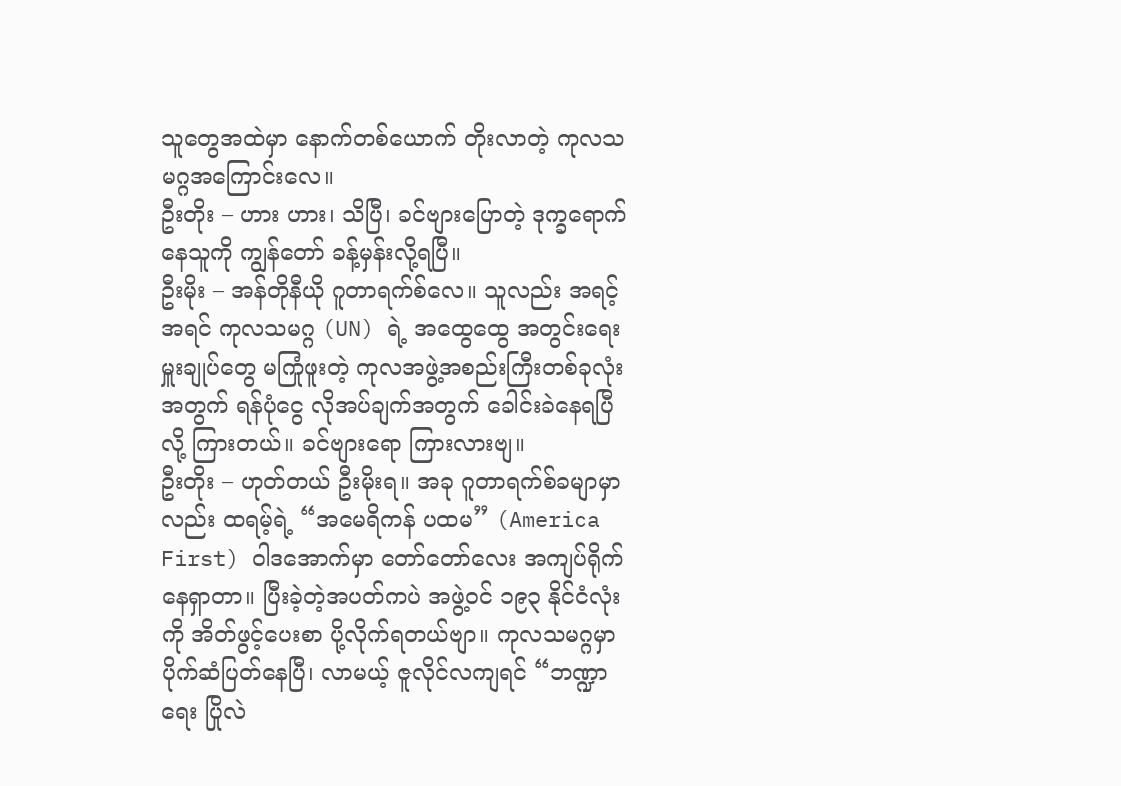သူတွေအထဲမှာ နောက်တစ်ယောက် တိုးလာတဲ့ ကုလသမဂ္ဂအကြောင်းလေ။
ဦးတိုး – ဟား ဟား၊ သိပြီ၊ ခင်ဗျားပြောတဲ့ ဒုက္ခရောက်နေသူကို ကျွန်တော် ခန့်မှန်းလို့ရပြီ။
ဦးမိုး – အန်တိုနီယို ဂူတာရက်စ်လေ။ သူလည်း အရင့်အရင် ကုလသမဂ္ဂ (UN) ရဲ့ အထွေထွေ အတွင်းရေးမှူးချုပ်တွေ မကြုံဖူးတဲ့ ကုလအဖွဲ့အစည်းကြီးတစ်ခုလုံးအတွက် ရန်ပုံငွေ လိုအပ်ချက်အတွက် ခေါင်းခဲနေရပြီလို့ ကြားတယ်။ ခင်ဗျားရော ကြားလားဗျ။
ဦးတိုး – ဟုတ်တယ် ဦးမိုးရ။ အခု ဂူတာရက်စ်ခမျာမှာလည်း ထရမ့်ရဲ့ “အမေရိကန် ပထမ” (America First) ဝါဒအောက်မှာ တော်တော်လေး အကျပ်ရိုက်နေရှာတာ။ ပြီးခဲ့တဲ့အပတ်ကပဲ အဖွဲ့ဝင် ၁၉၃ နိုင်ငံလုံးကို အိတ်ဖွင့်ပေးစာ ပို့လိုက်ရတယ်ဗျာ။ ကုလသမဂ္ဂမှာ ပိုက်ဆံပြတ်နေပြီ၊ လာမယ့် ဇူလိုင်လကျရင် “ဘဏ္ဍာရေး ပြိုလဲ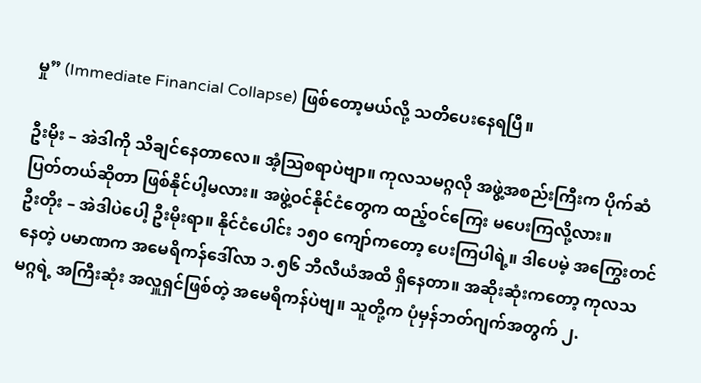မှု” (Immediate Financial Collapse) ဖြစ်တော့မယ်လို့ သတိပေးနေရပြီ။

ဦးမိုး – အဲဒါကို သိချင်နေတာလေ။ အံ့သြစရာပဲဗျာ။ ကုလသမဂ္ဂလို အဖွဲ့အစည်းကြီးက ပိုက်ဆံပြတ်တယ်ဆိုတာ ဖြစ်နိုင်ပါ့မလား။ အဖွဲ့ဝင်နိုင်ငံတွေက ထည့်ဝင်ကြေး မပေးကြလို့လား။
ဦးတိုး – အဲဒါပဲပေါ့ ဦးမိုးရာ။ နိုင်ငံပေါင်း ၁၅၀ ကျော်ကတော့ ပေးကြပါရဲ့။ ဒါပေမဲ့ အကြွေးတင်နေတဲ့ ပမာဏက အမေရိကန်ဒေါ်လာ ၁.၅၆ ဘီလီယံအထိ ရှိနေတာ။ အဆိုးဆုံးကတော့ ကုလသမဂ္ဂရဲ့ အကြီးဆုံး အလှူရှင်ဖြစ်တဲ့ အမေရိကန်ပဲဗျ။ သူတို့က ပုံမှန်ဘတ်ဂျက်အတွက် ၂.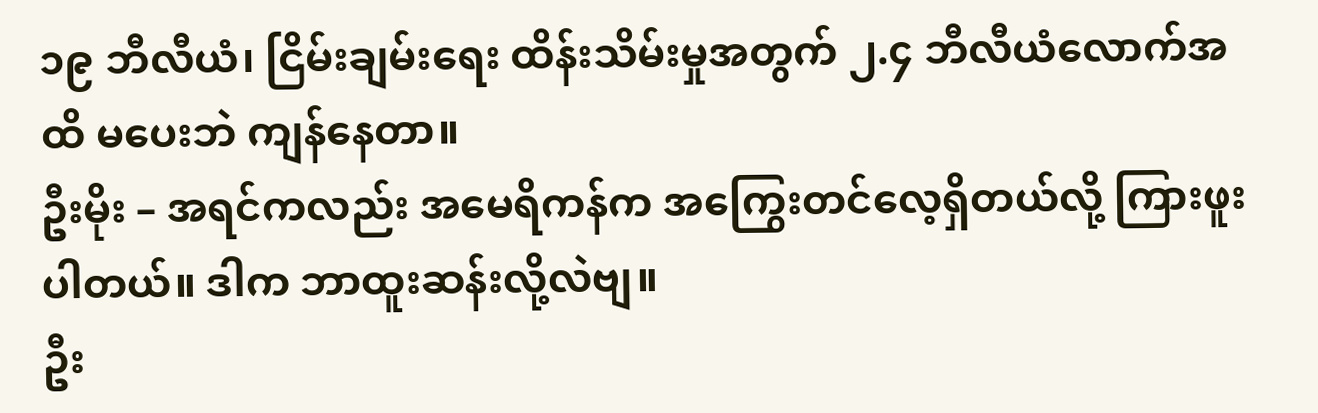၁၉ ဘီလီယံ၊ ငြိမ်းချမ်းရေး ထိန်းသိမ်းမှုအတွက် ၂.၄ ဘီလီယံလောက်အထိ မပေးဘဲ ကျန်နေတာ။
ဦးမိုး – အရင်ကလည်း အမေရိကန်က အကြွေးတင်လေ့ရှိတယ်လို့ ကြားဖူးပါတယ်။ ဒါက ဘာထူးဆန်းလို့လဲဗျ။
ဦး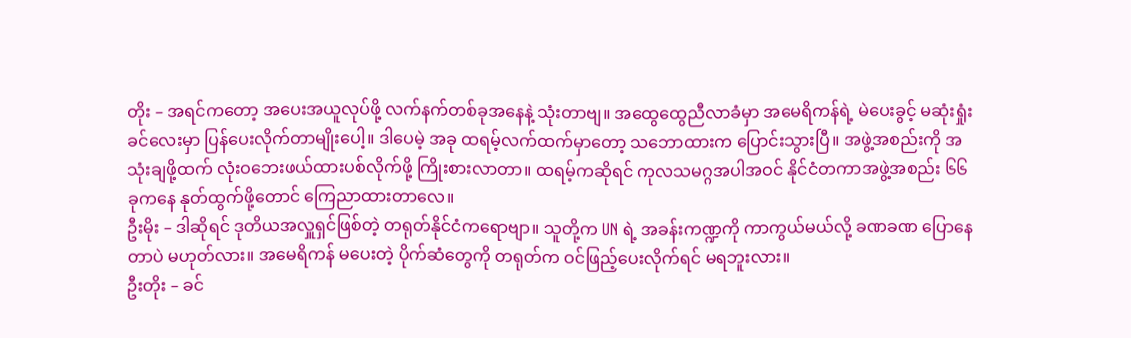တိုး – အရင်ကတော့ အပေးအယူလုပ်ဖို့ လက်နက်တစ်ခုအနေနဲ့ သုံးတာဗျ။ အထွေထွေညီလာခံမှာ အမေရိကန်ရဲ့ မဲပေးခွင့် မဆုံးရှုံးခင်လေးမှာ ပြန်ပေးလိုက်တာမျိုးပေါ့။ ဒါပေမဲ့ အခု ထရမ့်လက်ထက်မှာတော့ သဘောထားက ပြောင်းသွားပြီ။ အဖွဲ့အစည်းကို အသုံးချဖို့ထက် လုံးဝဘေးဖယ်ထားပစ်လိုက်ဖို့ ကြိုးစားလာတာ။ ထရမ့်ကဆိုရင် ကုလသမဂ္ဂအပါအဝင် နိုင်ငံတကာအဖွဲ့အစည်း ၆၆ ခုကနေ နုတ်ထွက်ဖို့တောင် ကြေညာထားတာလေ။
ဦးမိုး – ဒါဆိုရင် ဒုတိယအလှူရှင်ဖြစ်တဲ့ တရုတ်နိုင်ငံကရောဗျာ။ သူတို့က UN ရဲ့ အခန်းကဏ္ဍကို ကာကွယ်မယ်လို့ ခဏခဏ ပြောနေတာပဲ မဟုတ်လား။ အမေရိကန် မပေးတဲ့ ပိုက်ဆံတွေကို တရုတ်က ဝင်ဖြည့်ပေးလိုက်ရင် မရဘူးလား။
ဦးတိုး – ခင်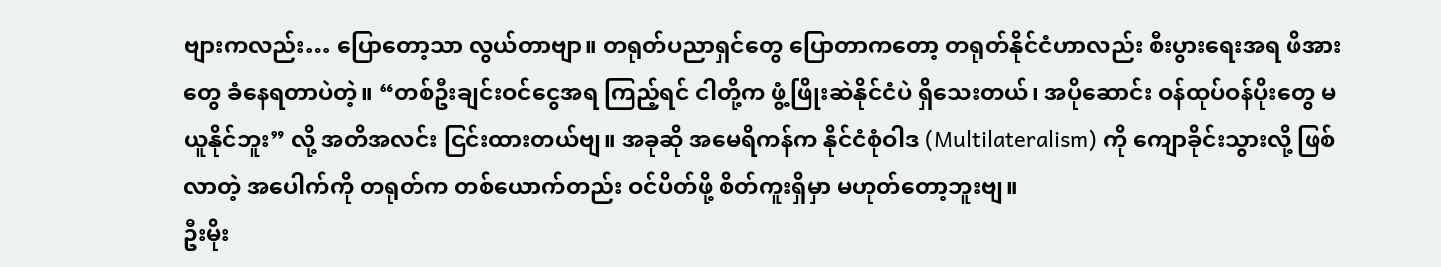ဗျားကလည်း… ပြောတော့သာ လွယ်တာဗျာ။ တရုတ်ပညာရှင်တွေ ပြောတာကတော့ တရုတ်နိုင်ငံဟာလည်း စီးပွားရေးအရ ဖိအားတွေ ခံနေရတာပဲတဲ့။ “တစ်ဦးချင်းဝင်ငွေအရ ကြည့်ရင် ငါတို့က ဖွံ့ဖြိုးဆဲနိုင်ငံပဲ ရှိသေးတယ်၊ အပိုဆောင်း ဝန်ထုပ်ဝန်ပိုးတွေ မယူနိုင်ဘူး” လို့ အတိအလင်း ငြင်းထားတယ်ဗျ။ အခုဆို အမေရိကန်က နိုင်ငံစုံဝါဒ (Multilateralism) ကို ကျောခိုင်းသွားလို့ ဖြစ်လာတဲ့ အပေါက်ကို တရုတ်က တစ်ယောက်တည်း ဝင်ပိတ်ဖို့ စိတ်ကူးရှိမှာ မဟုတ်တော့ဘူးဗျ။
ဦးမိုး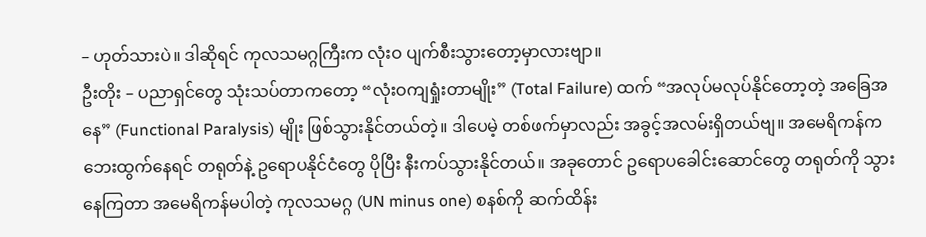– ဟုတ်သားပဲ။ ဒါဆိုရင် ကုလသမဂ္ဂကြီးက လုံးဝ ပျက်စီးသွားတော့မှာလားဗျာ။
ဦးတိုး – ပညာရှင်တွေ သုံးသပ်တာကတော့ “လုံးဝကျရှုံးတာမျိုး” (Total Failure) ထက် “အလုပ်မလုပ်နိုင်တော့တဲ့ အခြေအနေ” (Functional Paralysis) မျိုး ဖြစ်သွားနိုင်တယ်တဲ့။ ဒါပေမဲ့ တစ်ဖက်မှာလည်း အခွင့်အလမ်းရှိတယ်ဗျ။ အမေရိကန်က ဘေးထွက်နေရင် တရုတ်နဲ့ ဥရောပနိုင်ငံတွေ ပိုပြီး နီးကပ်သွားနိုင်တယ်။ အခုတောင် ဥရောပခေါင်းဆောင်တွေ တရုတ်ကို သွားနေကြတာ အမေရိကန်မပါတဲ့ ကုလသမဂ္ဂ (UN minus one) စနစ်ကို ဆက်ထိန်း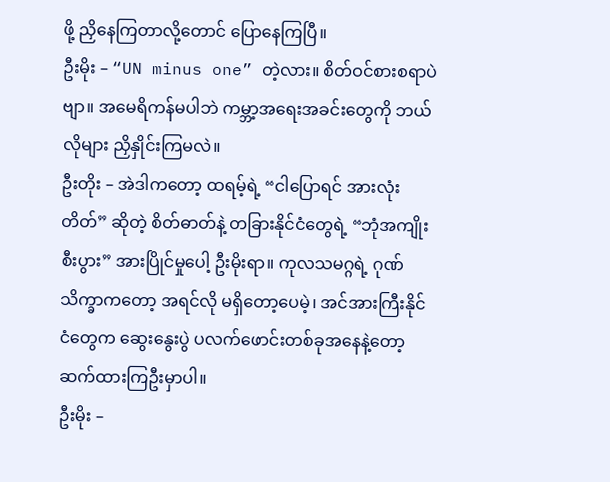ဖို့ ညှိနေကြတာလို့တောင် ပြောနေကြပြီ။
ဦးမိုး – “UN minus one” တဲ့လား။ စိတ်ဝင်စားစရာပဲဗျာ။ အမေရိကန်မပါဘဲ ကမ္ဘာ့အရေးအခင်းတွေကို ဘယ်လိုများ ညှိနှိုင်းကြမလဲ။
ဦးတိုး – အဲဒါကတော့ ထရမ့်ရဲ့ “ငါပြောရင် အားလုံးတိတ်” ဆိုတဲ့ စိတ်ဓာတ်နဲ့ တခြားနိုင်ငံတွေရဲ့ “ဘုံအကျိုးစီးပွား” အားပြိုင်မှုပေါ့ ဦးမိုးရာ။ ကုလသမဂ္ဂရဲ့ ဂုဏ်သိက္ခာကတော့ အရင်လို မရှိတော့ပေမဲ့၊ အင်အားကြီးနိုင်ငံတွေက ဆွေးနွေးပွဲ ပလက်ဖောင်းတစ်ခုအနေနဲ့တော့ ဆက်ထားကြဦးမှာပါ။
ဦးမိုး –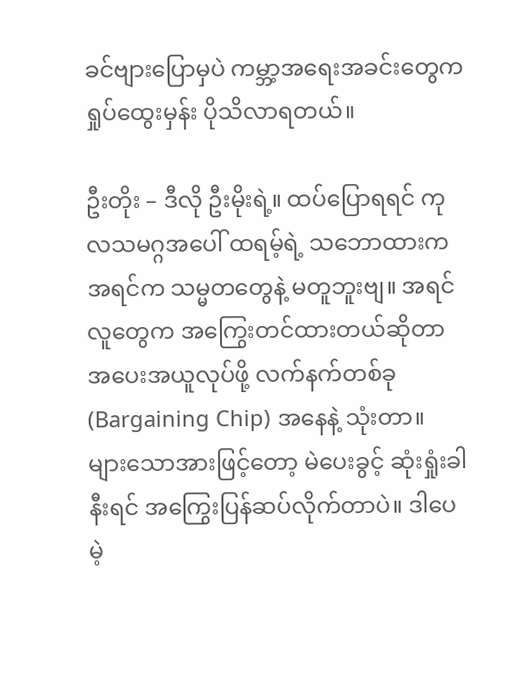ခင်ဗျားပြောမှပဲ ကမ္ဘာ့အရေးအခင်းတွေက ရှုပ်ထွေးမှန်း ပိုသိလာရတယ်။

ဦးတိုး – ဒီလို ဦးမိုးရဲ့။ ထပ်ပြောရရင် ကုလသမဂ္ဂအပေါ် ထရမ့်ရဲ့ သဘောထားက အရင်က သမ္မတတွေနဲ့ မတူဘူးဗျ။ အရင်လူတွေက အကြွေးတင်ထားတယ်ဆိုတာ အပေးအယူလုပ်ဖို့ လက်နက်တစ်ခု (Bargaining Chip) အနေနဲ့ သုံးတာ။ များသောအားဖြင့်တော့ မဲပေးခွင့် ဆုံးရှုံးခါနီးရင် အကြွေးပြန်ဆပ်လိုက်တာပဲ။ ဒါပေမဲ့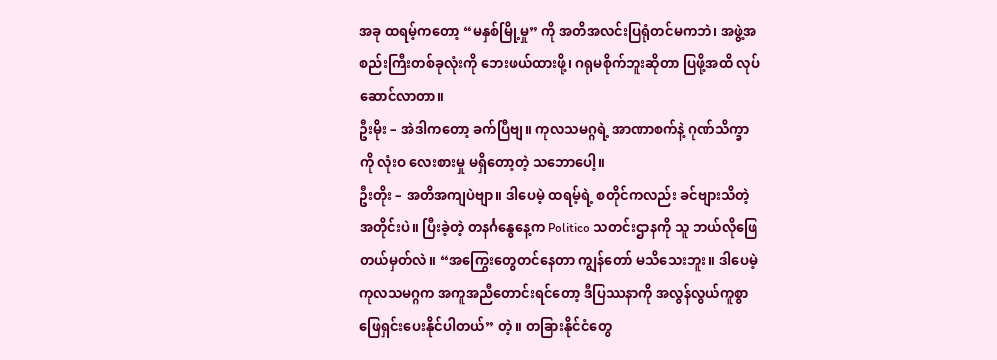အခု ထရမ့်ကတော့ “မနှစ်မြို့မှု” ကို အတိအလင်းပြရုံတင်မကဘဲ၊ အဖွဲ့အစည်းကြီးတစ်ခုလုံးကို ဘေးဖယ်ထားဖို့၊ ဂရုမစိုက်ဘူးဆိုတာ ပြဖို့အထိ လုပ်ဆောင်လာတာ။
ဦးမိုး – အဲဒါကတော့ ခက်ပြီဗျ။ ကုလသမဂ္ဂရဲ့ အာဏာစက်နဲ့ ဂုဏ်သိက္ခာကို လုံးဝ လေးစားမှု မရှိတော့တဲ့ သဘောပေါ့။
ဦးတိုး – အတိအကျပဲဗျာ။ ဒါပေမဲ့ ထရမ့်ရဲ့ စတိုင်ကလည်း ခင်ဗျားသိတဲ့အတိုင်းပဲ။ ပြီးခဲ့တဲ့ တနင်္ဂနွေနေ့က Politico သတင်းဌာနကို သူ ဘယ်လိုဖြေတယ်မှတ်လဲ။ “အကြွေးတွေတင်နေတာ ကျွန်တော် မသိသေးဘူး။ ဒါပေမဲ့ ကုလသမဂ္ဂက အကူအညီတောင်းရင်တော့ ဒီပြဿနာကို အလွန်လွယ်ကူစွာ ဖြေရှင်းပေးနိုင်ပါတယ်” တဲ့။ တခြားနိုင်ငံတွေ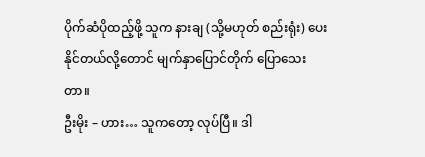ပိုက်ဆံပိုထည့်ဖို့ သူက နားချ (သို့မဟုတ် စည်းရုံး) ပေးနိုင်တယ်လို့တောင် မျက်နှာပြောင်တိုက် ပြောသေးတာ။
ဦးမိုး – ဟား… သူကတော့ လုပ်ပြီ။ ဒါ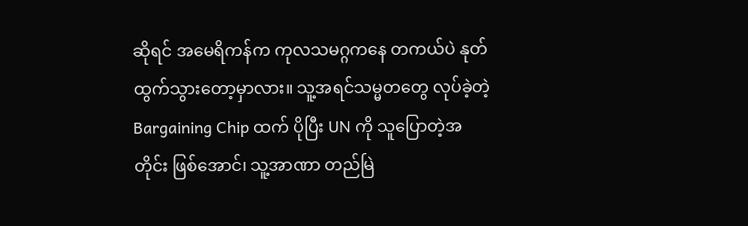ဆိုရင် အမေရိကန်က ကုလသမဂ္ဂကနေ တကယ်ပဲ နုတ်ထွက်သွားတော့မှာလား။ သူ့အရင်သမ္မတတွေ လုပ်ခဲ့တဲ့ Bargaining Chip ထက် ပိုပြီး UN ကို သူပြောတဲ့အတိုင်း ဖြစ်အောင်၊ သူ့အာဏာ တည်မြဲ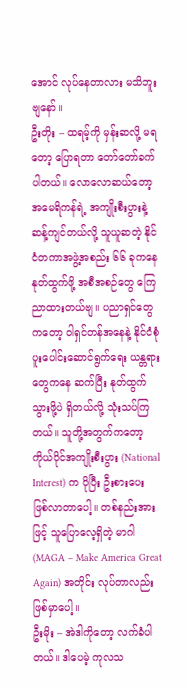အောင် လုပ်နေတာလား မသိဘူးဗျနော်။
ဦးတိုး – ထရမ့်ကို မှန်းဆလို့ မရတော့ ပြောရတာ တော်တော်ခက်ပါတယ်။ လောလောဆယ်တော့ အမေရိကန်ရဲ့ အကျိုးစီးပွားနဲ့ ဆန့်ကျင်တယ်လို့ သူယူဆတဲ့ နိုင်ငံတကာအဖွဲ့အစည်း ၆၆ ခုကနေ နုတ်ထွက်ဖို့ အစီအစဉ်တွေ ကြေညာထားတယ်ဗျ။ ပညာရှင်တွေကတော့ ဝါရှင်တန်အနေနဲ့ နိုင်ငံစုံပူးပေါင်းဆောင်ရွက်ရေး ယန္တရားတွေကနေ ဆက်ပြီး နုတ်ထွက်သွားဖို့ပဲ ရှိတယ်လို့ သုံးသပ်ကြတယ်။ သူတို့အတွက်ကတော့ ကိုယ်ပိုင်အကျိုးစီးပွား (National Interest) က ပိုပြီး ဦးစားပေး ဖြစ်လာတာပေါ့။ တစ်နည်းအားဖြင့် သူပြောလေ့ရှိတဲ့ မာဂါ (MAGA – Make America Great Again) အတိုင်း လုပ်တာလည်း ဖြစ်မှာပေါ့။
ဦးမိုး – အဲဒါကိုတော့ လက်ခံပါတယ်။ ဒါပေမဲ့ ကုလသ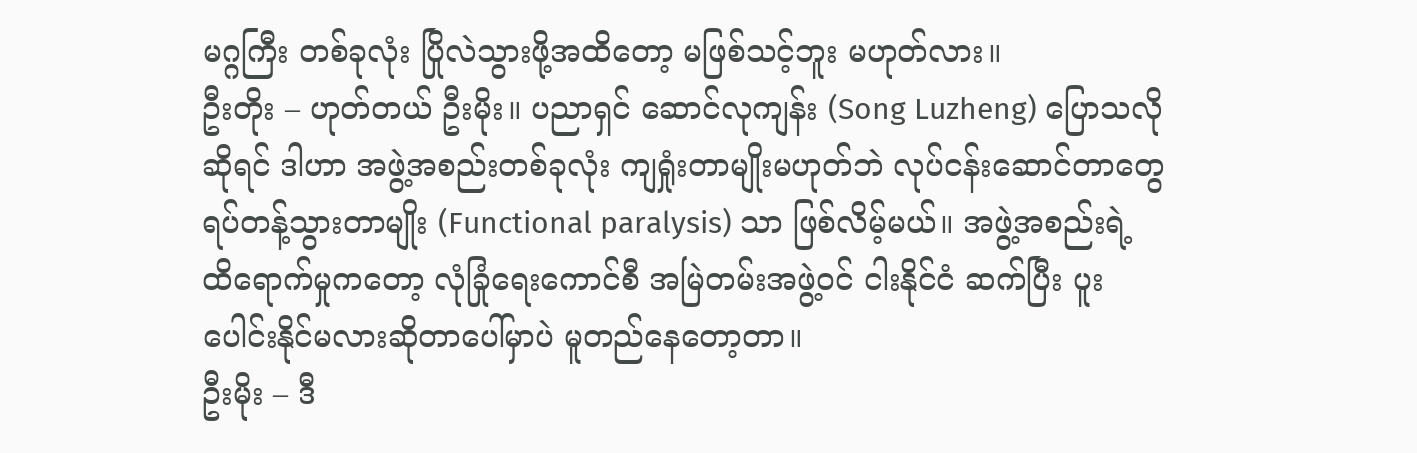မဂ္ဂကြီး တစ်ခုလုံး ပြိုလဲသွားဖို့အထိတော့ မဖြစ်သင့်ဘူး မဟုတ်လား။
ဦးတိုး – ဟုတ်တယ် ဦးမိုး။ ပညာရှင် ဆောင်လုကျန်း (Song Luzheng) ပြောသလိုဆိုရင် ဒါဟာ အဖွဲ့အစည်းတစ်ခုလုံး ကျရှုံးတာမျိုးမဟုတ်ဘဲ လုပ်ငန်းဆောင်တာတွေ ရပ်တန့်သွားတာမျိုး (Functional paralysis) သာ ဖြစ်လိမ့်မယ်။ အဖွဲ့အစည်းရဲ့ ထိရောက်မှုကတော့ လုံခြုံရေးကောင်စီ အမြဲတမ်းအဖွဲ့ဝင် ငါးနိုင်ငံ ဆက်ပြီး ပူးပေါင်းနိုင်မလားဆိုတာပေါ်မှာပဲ မူတည်နေတော့တာ။
ဦးမိုး – ဒီ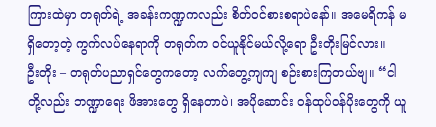ကြားထဲမှာ တရုတ်ရဲ့ အခန်းကဏ္ဍကလည်း စိတ်ဝင်စားစရာပဲနော်။ အမေရိကန် မရှိတော့တဲ့ ကွက်လပ်နေရာကို တရုတ်က ဝင်ယူနိုင်မယ်လို့ရော ဦးတိုးမြင်လား။
ဦးတိုး – တရုတ်ပညာရှင်တွေကတော့ လက်တွေ့ကျကျ စဉ်းစားကြတယ်ဗျ။ “ငါတို့လည်း ဘဏ္ဍာရေး ဖိအားတွေ ရှိနေတာပဲ၊ အပိုဆောင်း ဝန်ထုပ်ဝန်ပိုးတွေကို ယူ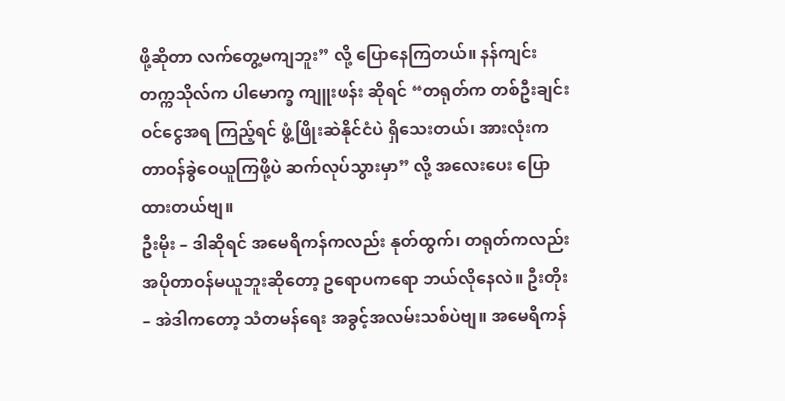ဖို့ဆိုတာ လက်တွေ့မကျဘူး” လို့ ပြောနေကြတယ်။ နန်ကျင်းတက္ကသိုလ်က ပါမောက္ခ ကျူးဖန်း ဆိုရင် “တရုတ်က တစ်ဦးချင်းဝင်ငွေအရ ကြည့်ရင် ဖွံ့ဖြိုးဆဲနိုင်ငံပဲ ရှိသေးတယ်၊ အားလုံးက တာဝန်ခွဲဝေယူကြဖို့ပဲ ဆက်လုပ်သွားမှာ” လို့ အလေးပေး ပြောထားတယ်ဗျ။
ဦးမိုး – ဒါဆိုရင် အမေရိကန်ကလည်း နုတ်ထွက်၊ တရုတ်ကလည်း အပိုတာဝန်မယူဘူးဆိုတော့ ဥရောပကရော ဘယ်လိုနေလဲ။ ဦးတိုး – အဲဒါကတော့ သံတမန်ရေး အခွင့်အလမ်းသစ်ပဲဗျ။ အမေရိကန်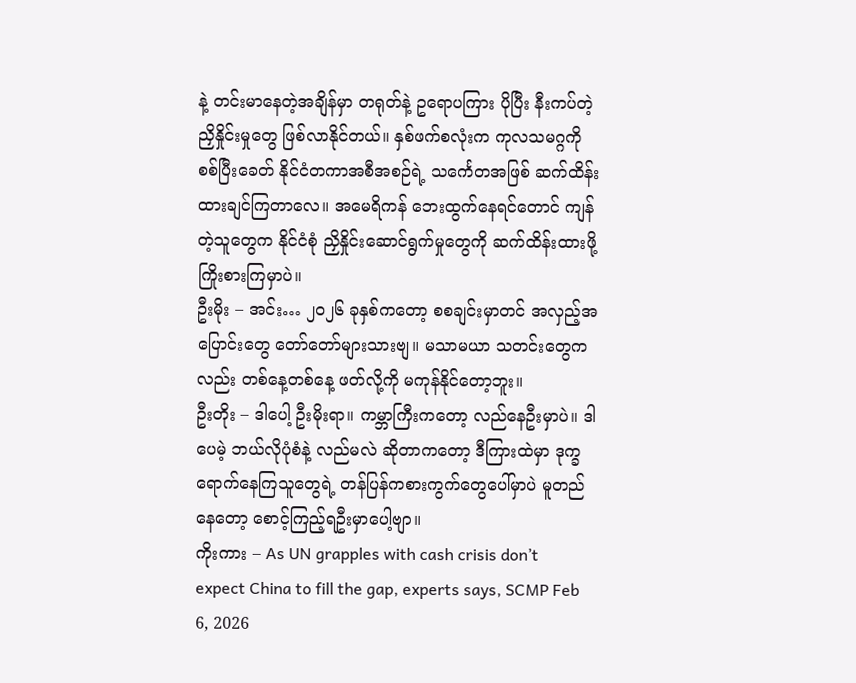နဲ့ တင်းမာနေတဲ့အချိန်မှာ တရုတ်နဲ့ ဥရောပကြား ပိုပြီး နီးကပ်တဲ့ ညှိနှိုင်းမှုတွေ ဖြစ်လာနိုင်တယ်။ နှစ်ဖက်စလုံးက ကုလသမဂ္ဂကို စစ်ပြီးခေတ် နိုင်ငံတကာအစီအစဉ်ရဲ့ သင်္ကေတအဖြစ် ဆက်ထိန်းထားချင်ကြတာလေ။ အမေရိကန် ဘေးထွက်နေရင်တောင် ကျန်တဲ့သူတွေက နိုင်ငံစုံ ညှိနှိုင်းဆောင်ရွက်မှုတွေကို ဆက်ထိန်းထားဖို့ ကြိုးစားကြမှာပဲ။
ဦးမိုး – အင်း… ၂၀၂၆ ခုနှစ်ကတော့ စစချင်းမှာတင် အလှည့်အပြောင်းတွေ တော်တော်များသားဗျ။ မသာမယာ သတင်းတွေကလည်း တစ်နေ့တစ်နေ့ ဖတ်လို့ကို မကုန်နိုင်တော့ဘူး။
ဦးတိုး – ဒါပေါ့ ဦးမိုးရာ။ ကမ္ဘာကြီးကတော့ လည်နေဦးမှာပဲ။ ဒါပေမဲ့ ဘယ်လိုပုံစံနဲ့ လည်မလဲ ဆိုတာကတော့ ဒီကြားထဲမှာ ဒုက္ခရောက်နေကြသူတွေရဲ့ တန်ပြန်ကစားကွက်တွေပေါ်မှာပဲ မူတည်နေတော့ စောင့်ကြည့်ရဦးမှာပေါ့ဗျာ။
ကိုးကား – As UN grapples with cash crisis don’t expect China to fill the gap, experts says, SCMP Feb 6, 2026